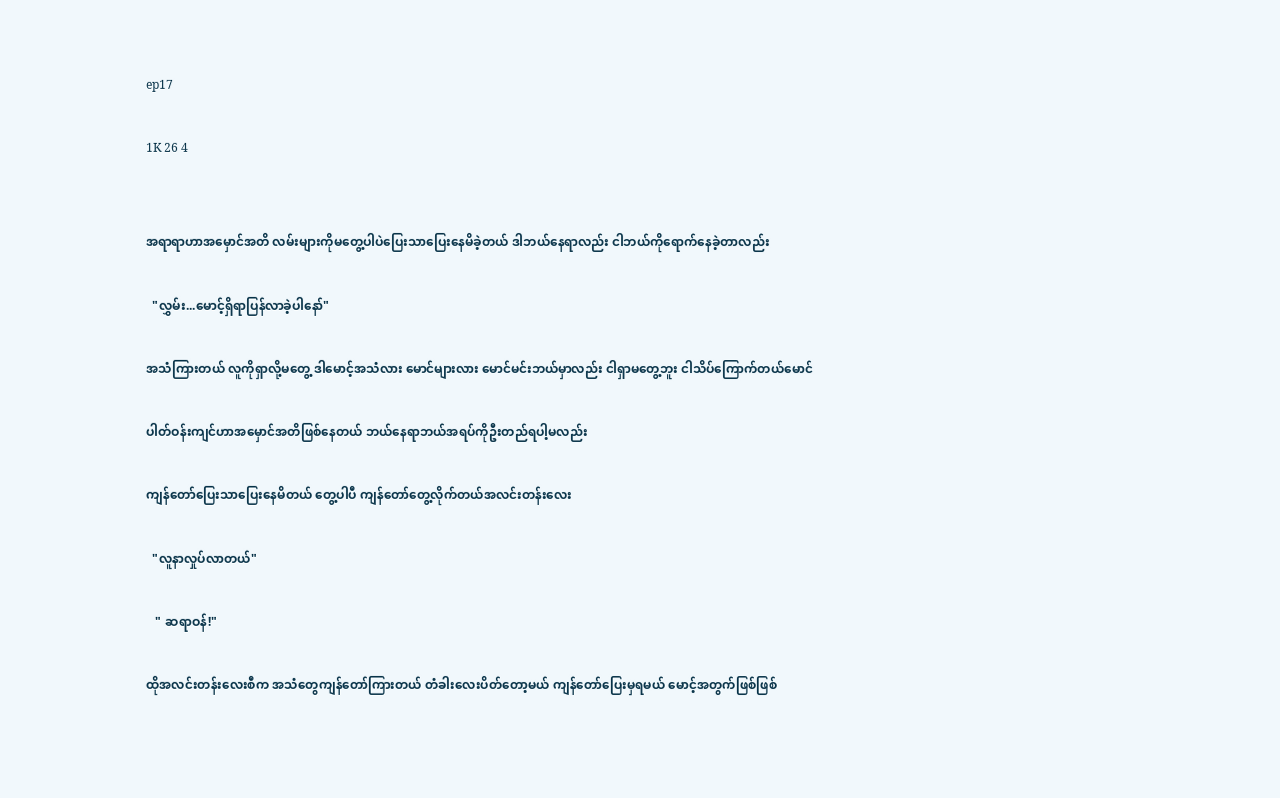ep17

1K 26 4


အရာရာဟာအမှောင်အတိ လမ်းများကိုမတွေ့ပါပဲပြေးသာပြေးနေမိခဲ့တယ် ဒါဘယ်နေရာလည်း ငါဘယ်ကိုရောက်နေခဲ့တာလည်း ‌

  "လွှမ်း...မောင့်ရှိရာပြန်လာခဲ့ပါနော်"

အသံကြားတယ် လူကိုရှာလို့မတွေ့ ဒါမောင့်အသံလား မောင်များလား မောင်မင်းဘယ်မှာလည်း ငါရှာမတွေ့ဘူး ငါသိပ်ကြောက်တယ်မောင်

ပါတ်ဝန်းကျင်ဟာအမှောင်အတိဖြစ်နေတယ် ဘယ်နေရာဘယ်အရပ်ကိုဦးတည်ရပါ့မလည်း

ကျန်တော်ပြေးသာပြေးနေမိတယ် တွေ့ပါပီ ကျန်တော်တွေ့လိုက်တယ်အလင်းတန်းလေး

  "လူနာလှုပ်လာတယ်"

   " ဆရာဝန်!"

ထိုအလင်းတန်းလေးစီက အသံတွေကျန်တော်ကြားတယ် တံခါးလေးပိတ်တော့မယ် ကျန်တော်ပြေးမှရမယ် မောင့်အတွက်ဖြစ်ဖြစ်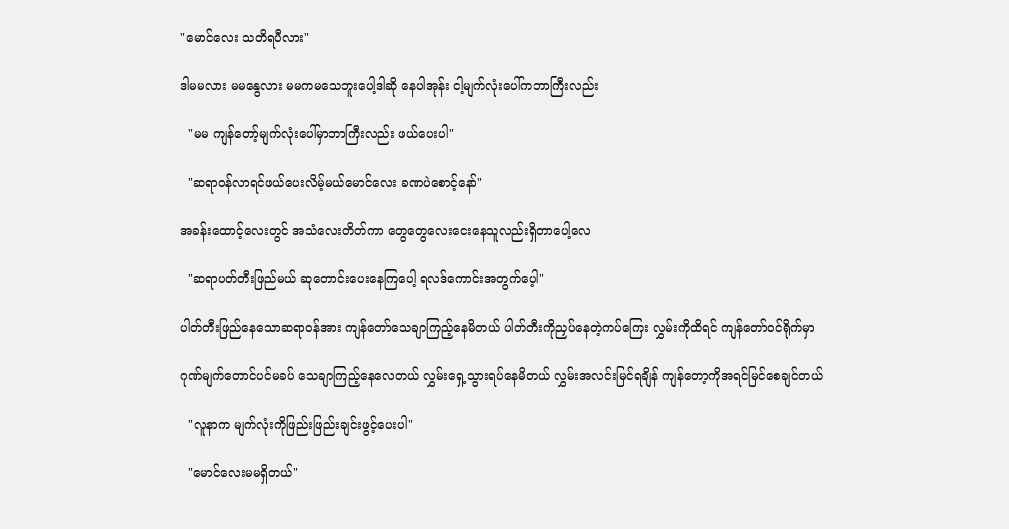"မောင်လေး သတိရပီလား"

ဒါမမလား မမနွေလား မမကမသေဘူးပေါ့ဒါဆို နေပါအုန်း ငါ့မျက်လုံးပေါ်ကဘာကြီးလည်း

  "မမ ကျန်တော့်မျက်လုံးပေါ်မှာဘာကြီးလည်း ဖယ်ပေးပါ"

  "ဆရာဝန်လာရင်ဖယ်ပေးလိမ့်မယ်မောင်လေး ခဏပဲစောင့်နော်"

အခန်းထောင့်လေးတွင် အသံလေးတိတ်ကာ တွေတွေလေးငေးနေသူလည်းရှိတာပေါ့လေ

  "ဆရာပတ်တီးဖြည်မယ် ဆုတောင်းပေးနေကြပေါ့ ရလဒ်ကောင်းအတွက်ပေ့ါ"

ပါတ်တီးဖြည်နေသောဆရာဝန်အား ကျန်တော်သေချာကြည့်နေမိတယ် ပါတ်တီးကိုညှပ်နေတဲ့ကပ်ကြေး လွှမ်းကိုထိရင် ကျန်တော်‌ဝင်ရိုက်မှာ

ဂုဏ်မျက်တောင်ပင်မခပ် သေချာကြည့်နေလေတယ် လွှမ်းရှေ့သွားရပ်နေမိတယ် လွှမ်းအလင်းမြင်ရချိန် ကျန်တော့ကိုအရင်မြင်စေချင်တယ်

  "လူနာက မျက်လုံးကိုဖြည်းဖြည်းချင်းဖွင့်ပေးပါ"

  "မောင်လေးမမရှိတယ်"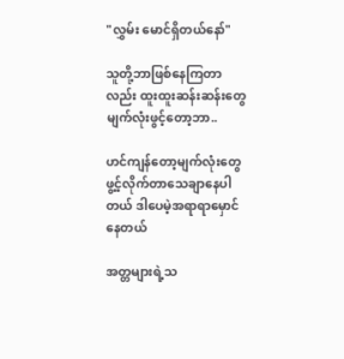"လွှမ်း မောင်ရှိတယ်နော်"

သူတို့ဘာဖြစ်နေကြတာလည်း ထူးထူးဆန်းဆန်းတွေ မျက်လုံးဖွင့်တော့ဘာ..

ဟင်ကျန်တော့မျက်လုံးတွေ ဖွ့င့်လိုက်တာသေချာနေပါတယ် ဒါပေမဲ့အရာရာမှောင်နေတယ်

အတ္တများရဲ့သ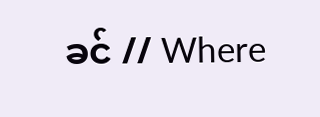ခင် // Where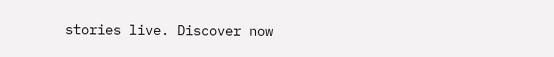stories live. Discover now